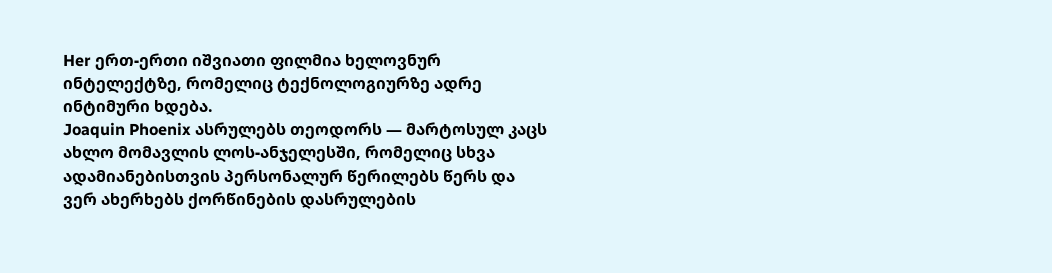Her ერთ-ერთი იშვიათი ფილმია ხელოვნურ ინტელექტზე, რომელიც ტექნოლოგიურზე ადრე ინტიმური ხდება.
Joaquin Phoenix ასრულებს თეოდორს — მარტოსულ კაცს ახლო მომავლის ლოს-ანჯელესში, რომელიც სხვა ადამიანებისთვის პერსონალურ წერილებს წერს და ვერ ახერხებს ქორწინების დასრულების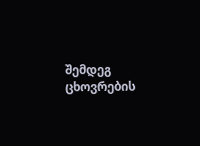შემდეგ ცხოვრების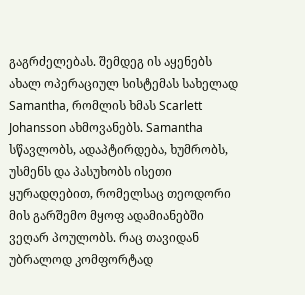გაგრძელებას. შემდეგ ის აყენებს ახალ ოპერაციულ სისტემას სახელად Samantha, რომლის ხმას Scarlett Johansson ახმოვანებს. Samantha სწავლობს, ადაპტირდება, ხუმრობს, უსმენს და პასუხობს ისეთი ყურადღებით, რომელსაც თეოდორი მის გარშემო მყოფ ადამიანებში ვეღარ პოულობს. რაც თავიდან უბრალოდ კომფორტად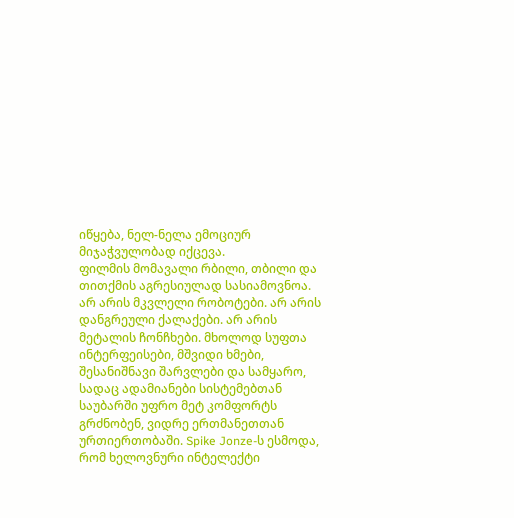იწყება, ნელ-ნელა ემოციურ მიჯაჭვულობად იქცევა.
ფილმის მომავალი რბილი, თბილი და თითქმის აგრესიულად სასიამოვნოა. არ არის მკვლელი რობოტები. არ არის დანგრეული ქალაქები. არ არის მეტალის ჩონჩხები. მხოლოდ სუფთა ინტერფეისები, მშვიდი ხმები, შესანიშნავი შარვლები და სამყარო, სადაც ადამიანები სისტემებთან საუბარში უფრო მეტ კომფორტს გრძნობენ, ვიდრე ერთმანეთთან ურთიერთობაში. Spike Jonze-ს ესმოდა, რომ ხელოვნური ინტელექტი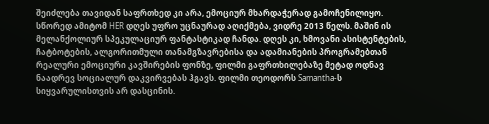შეიძლება თავიდან საფრთხედ კი არა, ემოციურ მხარდაჭერად გამოჩენილიყო.
სწორედ ამიტომ HER დღეს უფრო უცნაურად აღიქმება, ვიდრე 2013 წელს. მაშინ ის მელანქოლიურ სპეკულაციურ ფანტასტიკად ჩანდა. დღეს კი, ხმოვანი ასისტენტების, ჩატბოტების, ალგორითმული თანამგზავრებისა და ადამიანების პროგრამებთან რეალური ემოციური კავშირების ფონზე, ფილმი გაფრთხილებაზე მეტად ოდნავ ნაადრევ სოციალურ დაკვირვებას ჰგავს. ფილმი თეოდორს Samantha-ს სიყვარულისთვის არ დასცინის.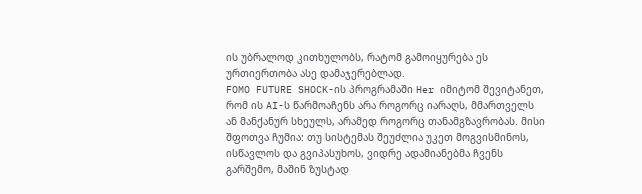ის უბრალოდ კითხულობს, რატომ გამოიყურება ეს ურთიერთობა ასე დამაჯერებლად.
FOMO FUTURE SHOCK-ის პროგრამაში Her იმიტომ შევიტანეთ, რომ ის AI-ს წარმოაჩენს არა როგორც იარაღს, მმართველს ან მანქანურ სხეულს, არამედ როგორც თანამგზავრობას. მისი შფოთვა ჩუმია: თუ სისტემას შეუძლია უკეთ მოგვისმინოს, ისწავლოს და გვიპასუხოს, ვიდრე ადამიანებმა ჩვენს გარშემო, მაშინ ზუსტად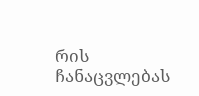რის ჩანაცვლებას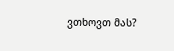ვთხოვთ მას?